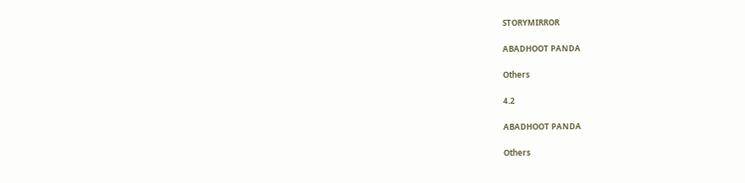STORYMIRROR

ABADHOOT PANDA

Others

4.2

ABADHOOT PANDA

Others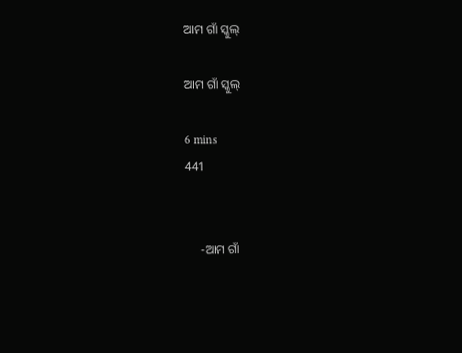ଆମ ଗାଁ ସ୍କୁଲ୍

ଆମ ଗାଁ ସ୍କୁଲ୍

6 mins
441


     -ଆମ ଗାଁ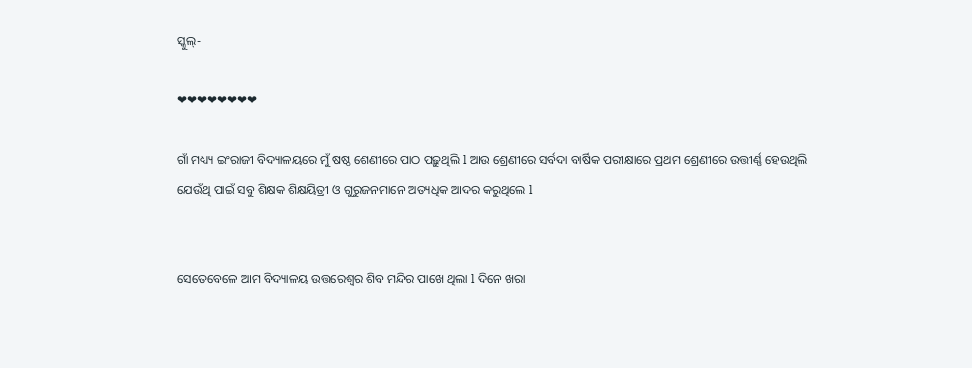ସ୍କୁଲ୍-

❤❤❤❤❤❤❤❤

ଗାଁ ମଧ୍ୟ୍ୟ ଇଂରାଜୀ ବିଦ୍ୟାଳୟରେ ମୁଁ ଷଷ୍ଠ ଶେଣୀରେ ପାଠ ପଢ଼ୁଥିଲି l ଆଉ ଶ୍ରେଣୀରେ ସର୍ବଦା ବାର୍ଷିକ ପରୀକ୍ଷାରେ ପ୍ରଥମ ଶ୍ରେଣୀରେ ଉତ୍ତୀର୍ଣ୍ଣ ହେଉଥିଲି ଯେଉଁଥି ପାଇଁ ସବୁ ଶିକ୍ଷକ ଶିକ୍ଷୟିତ୍ରୀ ଓ ଗୁରୁଜନମାନେ ଅତ୍ୟଧିକ ଆଦର କରୁଥିଲେ l


ସେତେବେଳେ ଆମ ବିଦ୍ୟାଳୟ ଉତ୍ତରେଶ୍ୱର ଶିବ ମନ୍ଦିର ପାଖେ ଥିଲା l ଦିନେ ଖରା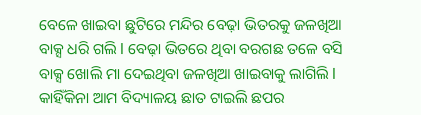ବେଳେ ଖାଇବା ଛୁଟିରେ ମନ୍ଦିର ବେଢ଼ା ଭିତରକୁ ଜଳଖିଆ ବାକ୍ସ ଧରି ଗଲି l ବେଢ଼ା ଭିତରେ ଥିବା ବରଗଛ ତଳେ ବସି ବାକ୍ସ ଖୋଲି ମା ଦେଇଥିବା ଜଳଖିଆ ଖାଇବାକୁ ଲାଗିଲି l କାହିଁକିନା ଆମ ବିଦ୍ୟାଳୟ ଛାତ ଟାଇଲି ଛପର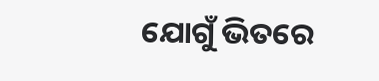ଯୋଗୁଁ ଭିତରେ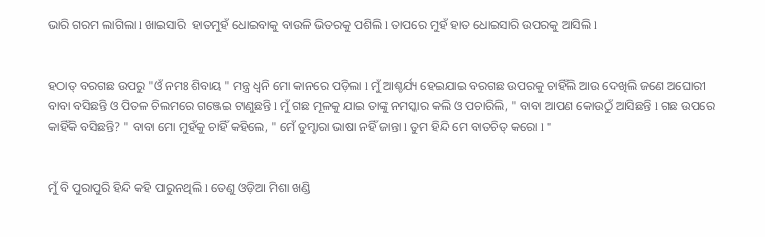ଭାରି ଗରମ ଲାଗିଲା l ଖାଇସାରି  ହାତମୁହଁ ଧୋଇବାକୁ ବାଉଳି ଭିତରକୁ ପଶିଲି l ତାପରେ ମୁହଁ ହାତ ଧୋଇସାରି ଉପରକୁ ଆସିଲି l


ହଠାତ୍ ବରଗଛ ଉପରୁ "ଓଁ ନମଃ ଶିବାୟ " ମନ୍ତ୍ର ଧ୍ୱନି ମୋ କାନରେ ପଡ଼ିଲା l ମୁଁ ଆଶ୍ଚର୍ଯ୍ୟ ହେଇଯାଇ ବରଗଛ ଉପରକୁ ଚାହିଁଲି ଆଉ ଦେଖିଲି ଜଣେ ଅଘୋରୀ ବାବା ବସିଛନ୍ତି ଓ ପିତଳ ଚିଲମରେ ଗଞ୍ଜେଇ ଟାଣୁଛନ୍ତି l ମୁଁ ଗଛ ମୂଳକୁ ଯାଇ ତାଙ୍କୁ ନମସ୍କାର କଲି ଓ ପଚାରିଲି, " ବାବା ଆପଣ କୋଉଠୁଁ ଆସିଛନ୍ତି l ଗଛ ଉପରେ କାହିଁକି ବସିଛନ୍ତି? " ବାବା ମୋ ମୁହଁକୁ ଚାହିଁ କହିଲେ, " ମେଁ ତୁମ୍ହାରା ଭାଷା ନହିଁ ଜାନ୍ତା l ତୁମ ହିନ୍ଦି ମେ ବାତଚିତ୍ କରୋ l "


ମୁଁ ବି ପୁରାପୁରି ହିନ୍ଦି କହି ପାରୁନଥିଲି l ତେଣୁ ଓଡ଼ିଆ ମିଶା ଖଣ୍ଡି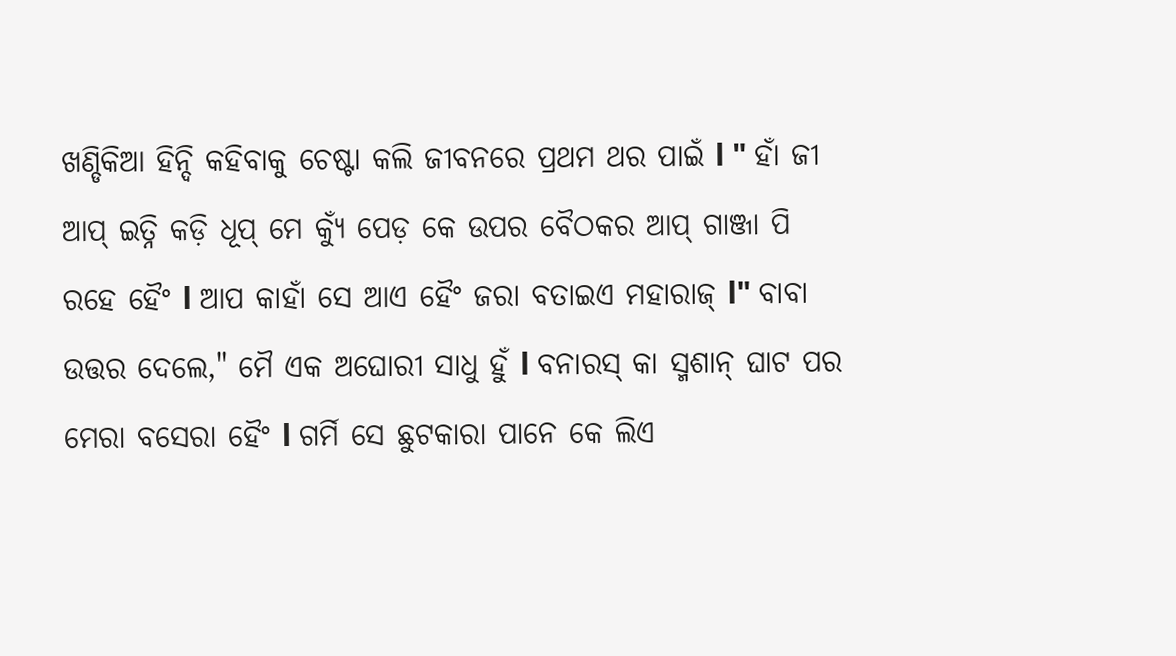ଖଣ୍ଡିକିଆ ହିନ୍ଦି କହିବାକୁ ଚେଷ୍ଟା କଲି ଜୀବନରେ ପ୍ରଥମ ଥର ପାଇଁ l " ହାଁ ଜୀ ଆପ୍ ଇତ୍ନି କଡ଼ି ଧୂପ୍ ମେ କ୍ୟୁଁ ପେଡ଼ କେ ଉପର ବୈଠକର ଆପ୍ ଗାଞ୍ଜା ପି ରହେ ହୈଂ l ଆପ କାହାଁ ସେ ଆଏ ହୈଂ ଜରା ବତାଇଏ ମହାରାଜ୍ l" ବାବା ଉତ୍ତର ଦେଲେ," ମୈ ଏକ ଅଘୋରୀ ସାଧୁ ହୁଁ l ବନାରସ୍ କା ସ୍ମଶାନ୍ ଘାଟ ପର ମେରା ବସେରା ହୈଂ l ଗର୍ମି ସେ ଛୁଟକାରା ପାନେ କେ ଲିଏ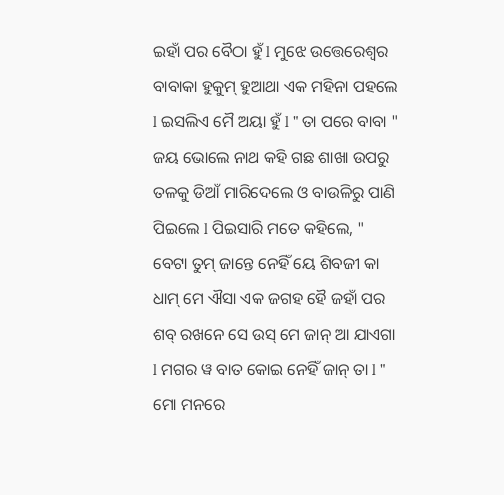ଇହାଁ ପର ବୈଠା ହୁଁ l ମୁଝେ ଉତ୍ତେରେଶ୍ଵର ବାବାକା ହୁକୁମ୍ ହୁଆଥା ଏକ ମହିନା ପହଲେ l ଇସଲିଏ ମୈ ଅୟା ହୁଁ l " ତା ପରେ ବାବା " ଜୟ ଭୋଲେ ନାଥ କହି ଗଛ ଶାଖା ଉପରୁ ତଳକୁ ଡିଆଁ ମାରିଦେଲେ ଓ ବାଉଳିରୁ ପାଣି ପିଇଲେ l ପିଇସାରି ମତେ କହିଲେ, " ବେଟା ତୁମ୍ ଜାନ୍ତେ ନେହିଁ ୟେ ଶିବଜୀ କା ଧାମ୍ ମେ ଐସା ଏକ ଜଗହ ହୈ ଜହାଁ ପର ଶବ୍ ରଖନେ ସେ ଉସ୍ ମେ ଜାନ୍ ଆ ଯାଏଗା l ମଗର ୱ ବାତ କୋଇ ନେହିଁ ଜାନ୍ ତା l " ମୋ ମନରେ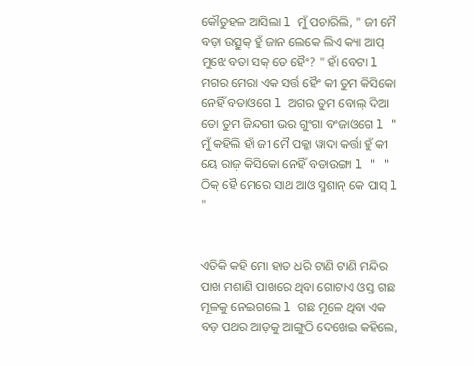କୌତୁହଳ ଆସିଲା l ମୁଁ ପଚାରିଲି, " ଜୀ ମୈ ବଡ଼ା ଉତ୍ସୁକ୍ ହୁଁ ଜାନ ଲେକେ ଲିଏ କ୍ୟା ଆପ୍ ମୁଝେ ବତା ସକ୍ ତେ ହୈଂ? " ହାଁ ବେଟା l ମଗର ମେରା ଏକ ସର୍ତ୍ତ ହୈଂ କୀ ତୁମ କିସିକୋ ନେହିଁ ବତାଓଗେ l ଅଗର ତୁମ ବୋଲ୍ ଦିଆ ତୋ ତୁମ ଜିନ୍ଦଗୀ ଭର ଗୁଂଗା ବଂଜାଓଗେ l " ମୁଁ କହିଲି ହାଁ ଜୀ ମୈ ପକ୍କା ୱାଦା କର୍ତ୍ତା ହୁଁ କୀ ୟେ ରାଜ଼ କିସିକୋ ନେହିଁ ବତାଉଙ୍ଗା l " " ଠିକ୍ ହୈ ମେରେ ସାଥ ଆଓ ସ୍ମଶାନ୍ କେ ପାସ୍ l "


ଏତିକି କହି ମୋ ହାତ ଧରି ଟାଣି ଟାଣି ମନ୍ଦିର ପାଖ ମଶାଣି ପାଖରେ ଥିବା ଗୋଟାଏ ଓସ୍ତ ଗଛ ମୂଳକୁ ନେଇଗଲେ l ଗଛ ମୂଳେ ଥିବା ଏକ ବଡ଼ ପଥର ଆଡ଼କୁ ଆଙ୍ଗୁଠି ଦେଖେଇ କହିଲେ,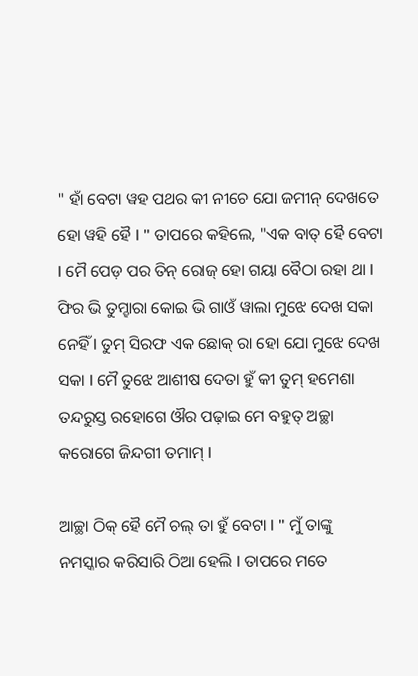" ହାଁ ବେଟା ୱହ ପଥର କୀ ନୀଚେ ଯୋ ଜମୀନ୍ ଦେଖତେ ହୋ ୱହି ହୈ l " ତାପରେ କହିଲେ, "ଏକ ବାତ୍ ହୈ ବେଟା l ମୈ ପେଡ଼ ପର ତିନ୍ ରୋଜ୍ ହୋ ଗୟା ବୈଠା ରହା ଥା l ଫିର ଭି ତୁମ୍ହାରା କୋଇ ଭି ଗାଓଁ ୱାଲା ମୁଝେ ଦେଖ ସକା ନେହିଁ l ତୁମ୍ ସିରଫ ଏକ ଛୋକ୍ ରା ହୋ ଯୋ ମୁଝେ ଦେଖ ସକା l ମୈ ତୁଝେ ଆଶୀଷ ଦେତା ହୁଁ କୀ ତୁମ୍ ହମେଶା ତନ୍ଦରୁସ୍ତ ରହୋଗେ ଔର ପଢ଼ାଇ ମେ ବହୁତ୍ ଅଚ୍ଛା କରୋଗେ ଜିନ୍ଦଗୀ ତମାମ୍ l

ଆଚ୍ଛା ଠିକ୍ ହୈ ମୈ ଚଲ୍ ତା ହୁଁ ବେଟା l " ମୁଁ ତାଙ୍କୁ ନମସ୍କାର କରିସାରି ଠିଆ ହେଲି l ତାପରେ ମତେ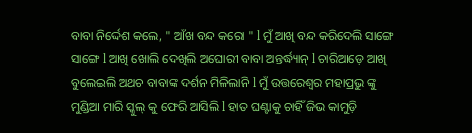ବାବା ନିର୍ଦ୍ଦେଶ କଲେ, " ଆଁଖ ବନ୍ଦ କରୋ " l ମୁଁ ଆଖି ବନ୍ଦ କରିଦେଲି ସାଙ୍ଗେ ସାଙ୍ଗେ l ଆଖି ଖୋଲି ଦେଖିଲି ଅଘୋରୀ ବାବା ଅନ୍ତର୍ଦ୍ଧ୍ୟାନ୍ l ଚାରିଆଡ଼େ ଆଖି ବୁଲେଇଲି ଅଥଚ ବାବାଙ୍କ ଦର୍ଶନ ମିଳିଲାନି l ମୁଁ ଉତ୍ତରେଶ୍ୱର ମହାପ୍ରଭୁ ଙ୍କୁ ମୁଣ୍ଡିଆ ମାରି ସ୍କୁଲ୍ କୁ ଫେରି ଆସିଲି l ହାତ ଘଣ୍ଟାକୁ ଚାହିଁ ଜିଭ କାମୁଡ଼ି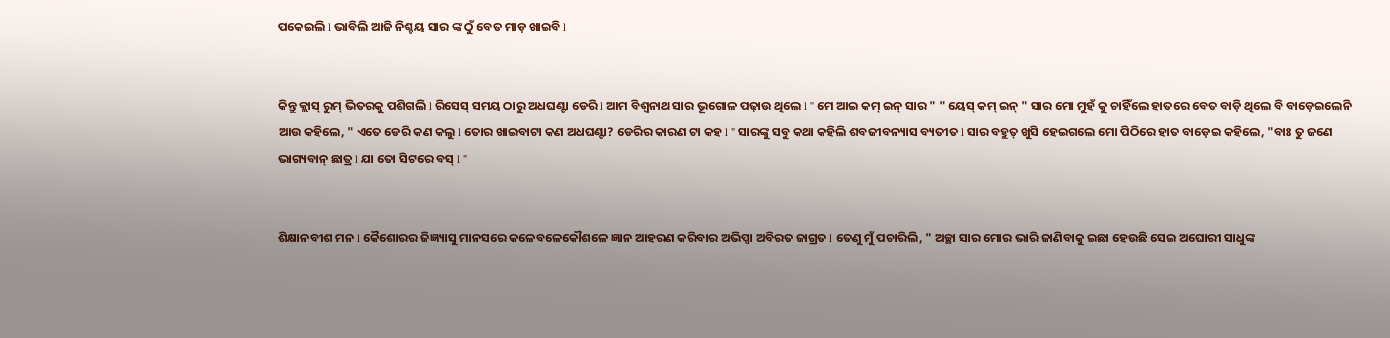ପକେଇଲି l ଭାବିଲି ଆଜି ନିଶ୍ଚୟ ସାର ଙ୍କ ଠୁଁ ବେତ ମାଡ଼ ଖାଇବି l


କିନ୍ତୁ କ୍ଲାସ୍ ରୁମ୍ ଭିତରକୁ ପଶିଗଲି l ରିସେସ୍ ସମୟ ଠାରୁ ଅଧଘଣ୍ଟା ଡେରି l ଆମ ବିଶ୍ୱନାଥ ସାର ଭୂଗୋଳ ପଢ଼ାଉ ଥିଲେ l " ମେ ଆଇ କମ୍ ଇନ୍ ସାର " " ୟେସ୍ କମ୍ ଇନ୍ " ସାର ମୋ ମୁହଁ କୁ ଚାହିଁଲେ ହାତରେ ବେତ ବାଡ଼ି ଥିଲେ ବି ବାଡ଼େଇଲେନି ଆଉ କହିଲେ, " ଏତେ ଡେରି କଣ କଲୁ l ତୋର ଖାଇବାଟା କଣ ଅଧଘଣ୍ଟା? ଡେରିର କାରଣ ଟା କହ l " ସାରଙ୍କୁ ସବୁ କଥା କହିଲି ଶବଜୀବନ୍ୟାସ ବ୍ୟତୀତ l ସାର ବହୁତ୍ ଖୁସି ହେଇଗଲେ ମୋ ପିଠିରେ ହାତ ବାଡ଼େଇ କହିଲେ, "ବାଃ ତୁ ଜଣେ ଭାଗ୍ୟବାନ୍ ଛାତ୍ର l ଯା ତୋ ସିଟରେ ବସ୍ l "


ଶିକ୍ଷାନବୀଶ ମନ l କୈଶୋରର ଜିଜ୍ଞ୍ୟାସୁ ମାନସରେ କଳେବଳେକୌଶଳେ ଜ୍ଞାନ ଆହରଣ କରିବାର ଅଭିପ୍ସା ଅବିରତ ଜାଗ୍ରତ l ତେଣୁ ମୁଁ ପଚାରିଲି, " ଅଚ୍ଛା ସାର ମୋର ଭାରି ଜାଣିବାକୁ ଇଛା ହେଉଛି ସେଇ ଅଘୋରୀ ସାଧୁଙ୍କ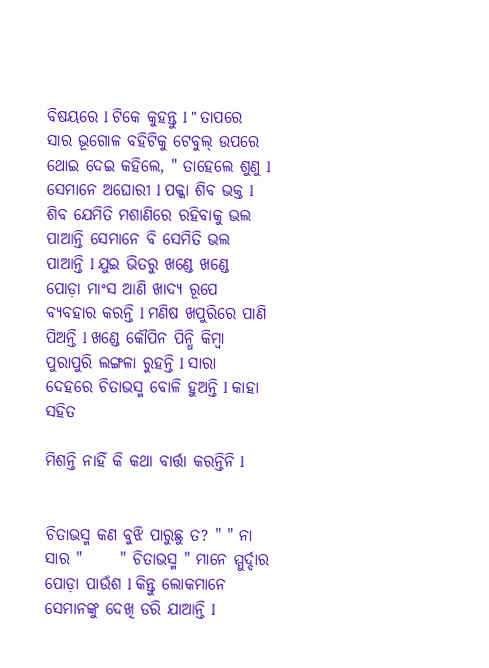ବିଷୟରେ l ଟିକେ କୁହନ୍ତୁ l " ତାପରେ ସାର ଭୂଗୋଳ ବହିଟିକୁ ଟେବୁଲ୍ ଉପରେ ଥୋଇ ଦେଇ କହିଲେ, " ତାହେଲେ ଶୁଣୁ l ସେମାନେ ଅଘୋରୀ l ପକ୍କା ଶିବ ଭକ୍ତ l ଶିବ ଯେମିତି ମଶାଣିରେ ରହିବାକୁ ଭଲ ପାଆନ୍ତି ସେମାନେ ବି ସେମିତି ଭଲ ପାଆନ୍ତି l ଯୁଇ ଭିତରୁ ଖଣ୍ଡେ ଖଣ୍ଡେ ପୋଡ଼ା ମାଂସ ଆଣି ଖାଦ୍ୟ ରୂପେ ବ୍ୟବହାର କରନ୍ତି l ମଣିଷ ଖପୁରିରେ ପାଣି ପିଅନ୍ତି l ଖଣ୍ଡେ କୌପିନ ପିନ୍ଧି କିମ୍ବା ପୁରାପୁରି ଲଙ୍ଗଳା ରୁହନ୍ତି l ସାରା ଦେହରେ ଚିତାଭସ୍ମ ବୋଳି ହୁଅନ୍ତି l କାହା ସହିତ

ମିଶନ୍ତି ନାହିଁ କି କଥା ବାର୍ତ୍ତା କରନ୍ତିନି l


ଚିତାଭସ୍ମ କଣ ବୁଝି ପାରୁଛୁ ତ? " " ନା ସାର "      " ଚିତାଭସ୍ମ " ମାନେ ମ୍ମୁର୍ଦ୍ଦାର ପୋଡ଼ା ପାଉଁଶ l କିନ୍ତୁ ଲୋକମାନେ ସେମାନଙ୍କୁ ଦେଖି ଡରି ଯାଆନ୍ତି l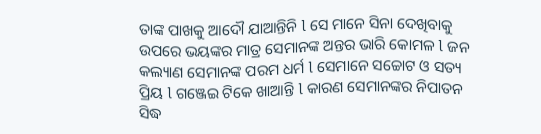ତାଙ୍କ ପାଖକୁ ଆଦୌ ଯାଆନ୍ତିନି l ସେ ମାନେ ସିନା ଦେଖିବାକୁ ଉପରେ ଭୟଙ୍କର ମାତ୍ର ସେମାନଙ୍କ ଅନ୍ତର ଭାରି କୋମଳ l ଜନ କଲ୍ୟାଣ ସେମାନଙ୍କ ପରମ ଧର୍ମ l ସେମାନେ ସଚ୍ଚୋଟ ଓ ସତ୍ୟ ପ୍ରିୟ l ଗଞ୍ଜେଇ ଟିକେ ଖାଆନ୍ତି l କାରଣ ସେମାନଙ୍କର ନିପାତନ ସିଦ୍ଧ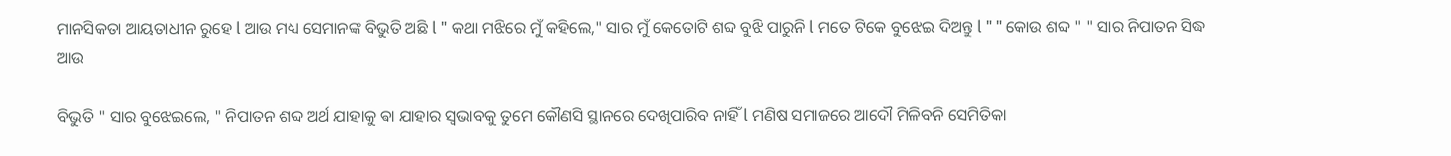ମାନସିକତା ଆୟତାଧୀନ ରୁହେ l ଆଉ ମଧ୍ୟ ସେମାନଙ୍କ ବିଭୁତି ଅଛି l " କଥା ମଝିରେ ମୁଁ କହିଲେ," ସାର ମୁଁ କେତୋଟି ଶବ୍ଦ ବୁଝି ପାରୁନି l ମତେ ଟିକେ ବୁଝେଇ ଦିଅନ୍ତୁ l " " କୋଉ ଶବ୍ଦ " " ସାର ନିପାତନ ସିଦ୍ଧ ଆଉ

ବିଭୁତି " ସାର ବୁଝେଇଲେ, " ନିପାତନ ଶବ୍ଦ ଅର୍ଥ ଯାହାକୁ ଵା ଯାହାର ସ୍ଵଭାବକୁ ତୁମେ କୌଣସି ସ୍ଥାନରେ ଦେଖିପାରିବ ନାହିଁ l ମଣିଷ ସମାଜରେ ଆଦୌ ମିଳିବନି ସେମିତିକା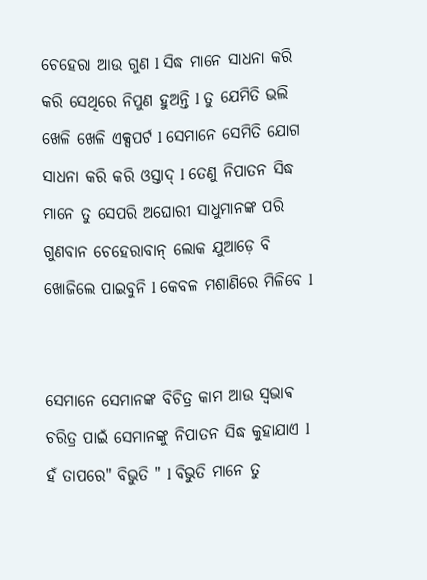ଚେହେରା ଆଉ ଗୁଣ l ସିଦ୍ଧ ମାନେ ସାଧନା କରି କରି ସେଥିରେ ନିପୁଣ ହୁଅନ୍ତି l ତୁ ଯେମିତି ଭଲି ଖେଳି ଖେଳି ଏକ୍ସପର୍ଟ l ସେମାନେ ସେମିତି ଯୋଗ ସାଧନା କରି କରି ଓସ୍ତାଦ୍ l ତେଣୁ ନିପାତନ ସିଦ୍ଧ ମାନେ ତୁ ସେପରି ଅଘୋରୀ ସାଧୁମାନଙ୍କ ପରି ଗୁଣବାନ ଚେହେରାବାନ୍ ଲୋକ ଯୁଆଡ଼େ ବି ଖୋଜିଲେ ପାଇବୁନି l କେବଳ ମଶାଣିରେ ମିଳିବେ l


ସେମାନେ ସେମାନଙ୍କ ବିଚିତ୍ର କାମ ଆଉ ସ୍ଵଭାଵ ଚରିତ୍ର ପାଇଁ ସେମାନଙ୍କୁ ନିପାତନ ସିଦ୍ଧ କୁହାଯାଏ l ହଁ ତାପରେ" ବିଭୁତି " l ବିଭୁତି ମାନେ ତୁ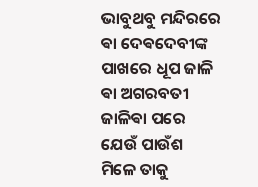ଭାବୁଥବୁ ମନ୍ଦିରରେ ଵା ଦେଵଦେବୀଙ୍କ ପାଖରେ ଧୂପ ଜାଳି ଵା ଅଗରବତୀ ଜାଳିଵା ପରେ ଯେଉଁ ପାଉଁଶ ମିଳେ ତାକୁ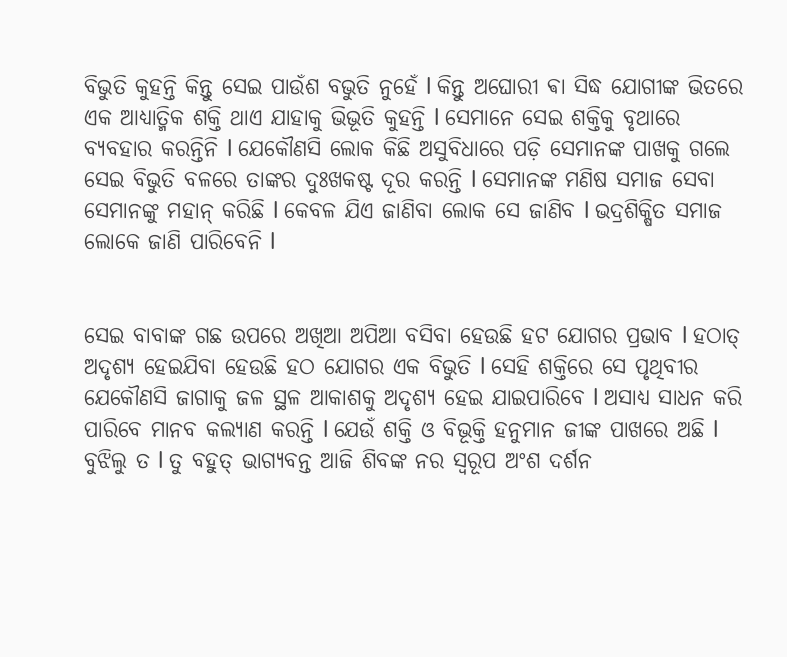ବିଭୁତି କୁହନ୍ତି କିନ୍ତୁ ସେଇ ପାଉଁଶ ବଭୁତି ନୁହେଁ l କିନ୍ତୁ ଅଘୋରୀ ଵା ସିଦ୍ଧ ଯୋଗୀଙ୍କ ଭିତରେ ଏକ ଆଧ୍ୟାତ୍ମିକ ଶକ୍ତି ଥାଏ ଯାହାକୁ ଭିଭୂତି କୁହନ୍ତି l ସେମାନେ ସେଇ ଶକ୍ତିକୁ ବୃଥାରେ ବ୍ୟବହାର କରନ୍ତିନି l ଯେକୌଣସି ଲୋକ କିଛି ଅସୁବିଧାରେ ପଡ଼ି ସେମାନଙ୍କ ପାଖକୁ ଗଲେ ସେଇ ବିଭୁତି ବଳରେ ତାଙ୍କର ଦୁଃଖକଷ୍ଟ ଦୂର କରନ୍ତି l ସେମାନଙ୍କ ମଣିଷ ସମାଜ ସେବା ସେମାନଙ୍କୁ ମହାନ୍ କରିଛି l କେବଳ ଯିଏ ଜାଣିବା ଲୋକ ସେ ଜାଣିବ l ଭଦ୍ରଶିକ୍ଷିତ ସମାଜ ଲୋକେ ଜାଣି ପାରିବେନି l


ସେଇ ବାବାଙ୍କ ଗଛ ଉପରେ ଅଖିଆ ଅପିଆ ବସିବା ହେଉଛି ହଟ ଯୋଗର ପ୍ରଭାବ l ହଠାତ୍ ଅଦୃଶ୍ୟ ହେଇଯିବା ହେଉଛି ହଠ ଯୋଗର ଏକ ବିଭୁତି l ସେହି ଶକ୍ତିରେ ସେ ପୃଥିବୀର ଯେକୌଣସି ଜାଗାକୁ ଜଳ ସ୍ଥଳ ଆକାଶକୁ ଅଦୃଶ୍ୟ ହେଇ ଯାଇପାରିବେ l ଅସାଧ୍ୟ ସାଧନ କରି ପାରିବେ ମାନବ କଲ୍ୟାଣ କରନ୍ତି l ଯେଉଁ ଶକ୍ତି ଓ ବିଭୂକ୍ତି ହନୁମାନ ଜୀଙ୍କ ପାଖରେ ଅଛି l ବୁଝିଲୁ ତ l ତୁ ବହୁତ୍ ଭାଗ୍ୟବନ୍ତ ଆଜି ଶିବଙ୍କ ନର ସ୍ୱରୂପ ଅଂଶ ଦର୍ଶନ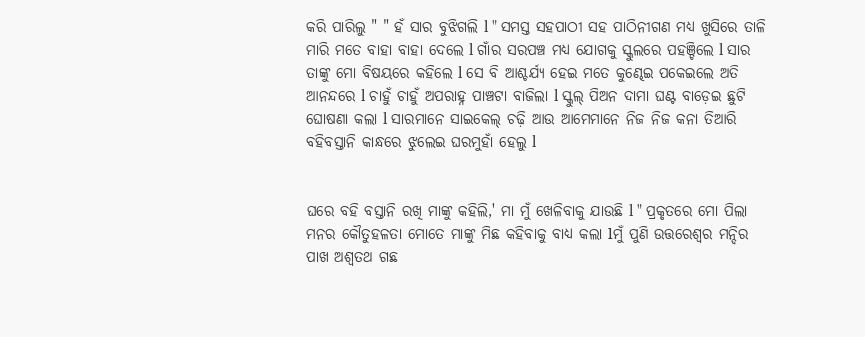କରି ପାରିଲୁ " " ହଁ ସାର ବୁଝିଗଲି l " ସମସ୍ତ ସହପାଠୀ ସହ ପାଠିନୀଗଣ ମଧ୍ୟ ଖୁସିରେ ତାଳି ମାରି ମତେ ବାହା ବାହା ଦେଲେ l ଗାଁର ସରପଞ୍ଚ ମଧ୍ୟ ଯୋଗକୁ ସ୍କୁଲରେ ପହଞ୍ଚିଲେ l ସାର ତାଙ୍କୁ ମୋ ବିଷୟରେ କହିଲେ l ସେ ବି ଆଶ୍ଚର୍ଯ୍ୟ ହେଇ ମତେ କୁଣ୍ଢେଇ ପକେଇଲେ ଅତି ଆନନ୍ଦରେ l ଚାହୁଁ ଚାହୁଁ ଅପରାହ୍ନ ପାଞ୍ଚଟା ବାଜିଲା l ସ୍କୁଲ୍ ପିଅନ ଦାମା ଘଣ୍ଟ ବାଡ଼େଇ ଛୁଟି ଘୋଷଣା କଲା l ସାରମାନେ ସାଇକେଲ୍ ଚଢ଼ି ଆଉ ଆମେମାନେ ନିଜ ନିଜ କନା ତିଆରି ବହିବସ୍ତାନି କାନ୍ଧରେ ଝୁଲେଇ ଘରମୁହାଁ ହେଲୁ l


ଘରେ ବହି ବସ୍ତାନି ରଖି ମାଙ୍କୁ କହିଲି,' ମା ମୁଁ ଖେଳିବାକୁ ଯାଉଛି l " ପ୍ରକୃତରେ ମୋ ପିଲା ମନର କୌତୁହଳତା ମୋତେ ମାଙ୍କୁ ମିଛ କହିବାକୁ ବାଧ୍ୟ କଲା lମୁଁ ପୁଣି ଉତ୍ତରେଶ୍ଵର ମନ୍ଦିର ପାଖ ଅଶ୍ୱତଥ ଗଛ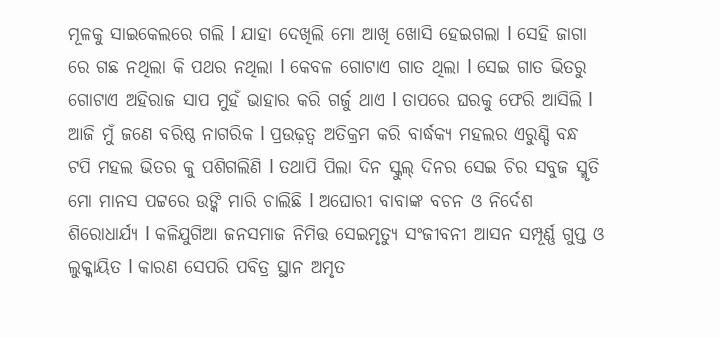ମୂଳକୁ ସାଇକେଲରେ ଗଲି l ଯାହା ଦେଖିଲି ମୋ ଆଖି ଖୋସି ହେଇଗଲା l ସେହି ଜାଗା ରେ ଗଛ ନଥିଲା କି ପଥର ନଥିଲା l କେବଳ ଗୋଟାଏ ଗାତ ଥିଲା l ସେଇ ଗାତ ଭିତରୁ ଗୋଟାଏ ଅହିରାଜ ସାପ ମୁହଁ ଭାହାର କରି ଗର୍ଜୁ ଥାଏ l ତାପରେ ଘରକୁ ଫେରି ଆସିଲି l ଆଜି ମୁଁ ଜଣେ ବରିଷ୍ଠ ନାଗରିକ l ପ୍ରଉଢ଼ତ୍ବ ଅତିକ୍ରମ କରି ବାର୍ଦ୍ଧକ୍ୟ ମହଲର ଏରୁଣ୍ଡି ବନ୍ଧ ଟପି ମହଲ ଭିତର କୁ ପଶିଗଲିଣି l ତଥାପି ପିଲା ଦିନ ସ୍କୁଲ୍ ଦିନର ସେଇ ଚିର ସବୁଜ ସ୍ମୃତି ମୋ ମାନସ ପଟ୍ଟରେ ଉଙ୍କି ମାରି ଚାଲିଛି l ଅଘୋରୀ ବାବାଙ୍କ ବଚନ ଓ ନିର୍ଦେଶ ଶିରୋଧାର୍ଯ୍ୟ l କଳିଯୁଗିଆ ଜନସମାଜ ନିମିତ୍ତ ସେଇମୃତ୍ୟୁ ସଂଜୀବନୀ ଆସନ ସମ୍ପୂର୍ଣ୍ଣ ଗୁପ୍ତ ଓ ଲୁକ୍କାୟିତ l କାରଣ ସେପରି ପବିତ୍ର ସ୍ଥାନ ଅମୃତ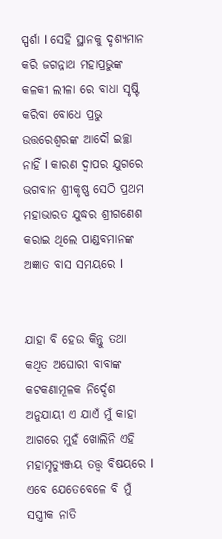ସ୍ପର୍ଶା l ସେହି ସ୍ଥାନକୁ ଦୃଶ୍ୟମାନ କରି ଜଗନ୍ନାଥ ମହାପ୍ରଭୁଙ୍କ କଳକୀ ଲୀଳା ରେ ବାଧା ସୃଷ୍ଟି କରିବା ବୋଧେ ପ୍ରଭୁ ଉତ୍ତରେଶ୍ଵରଙ୍କ ଆଦୌ ଇଚ୍ଛା ନାହିଁ l କାରଣ ଦ୍ୱାପର ଯୁଗରେ ଭଗବାନ ଶ୍ରୀକୃଷ୍ଣ ସେଠି ପ୍ରଥମ ମହାଭାରତ ଯୁଦ୍ଧର ଶ୍ରୀଗଣେଶ କରାଇ ଥିଲେ ପାଣ୍ଡବମାନଙ୍କ ଅଜ୍ଞାତ ବାସ ସମୟରେ l


ଯାହା ବି ହେଉ କିନ୍ତୁ ତଥା କଥିତ ଅଘୋରୀ ବାବାଙ୍କ କଟକଣାମୂଳକ ନିର୍ଦ୍ଦେଶ ଅନୁଯାୟୀ ଏ ଯାଏଁ ମୁଁ କାହା ଆଗରେ ମୁହଁ ଖୋଲିନି ଏହି ମହାମୃତ୍ୟୁଞ୍ଜୟ ତତ୍ତ୍ୱ ବିଷୟରେ l ଏବେ ଯେତେବେଳେ ବି ମୁଁ ସସ୍ତ୍ରୀକ ନାତି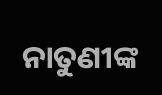ନାତୁଣୀଙ୍କ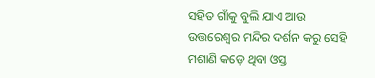ସହିତ ଗାଁକୁ ବୁଲି ଯାଏ ଆଉ ଉତ୍ତରେଶ୍ୱର ମନ୍ଦିର ଦର୍ଶନ କରୁ ସେହି ମଶାଣି କଡ଼େ ଥିବା ଓସ୍ତ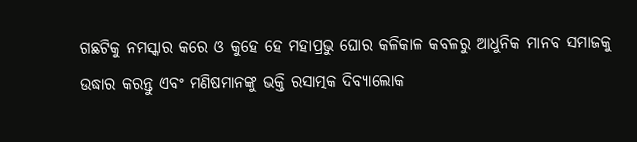ଗଛଟିକୁ ନମସ୍କାର କରେ ଓ କୁହେ ହେ ମହାପ୍ରଭୁ ଘୋର କଳିକାଳ କବଳରୁ ଆଧୁନିକ ମାନବ ସମାଜକୁ ଉଦ୍ଧାର କରନ୍ତୁ ଏବଂ ମଣିଷମାନଙ୍କୁ ଭକ୍ତି ରସାତ୍ମକ ଦିବ୍ୟାଲୋକ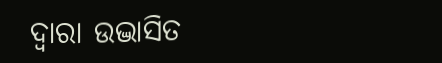ଦ୍ୱାରା ଉଦ୍ଭାସିତ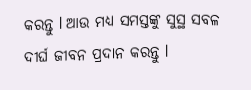କରନ୍ତୁ l ଆଉ ମଧ୍ୟ ସମସ୍ତଙ୍କୁ ସୁସ୍ଥ ସବଳ ଦୀର୍ଘ ଜୀବନ ପ୍ରଦାନ କରନ୍ତୁ l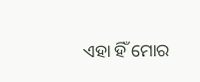ଏହା ହିଁ ମୋର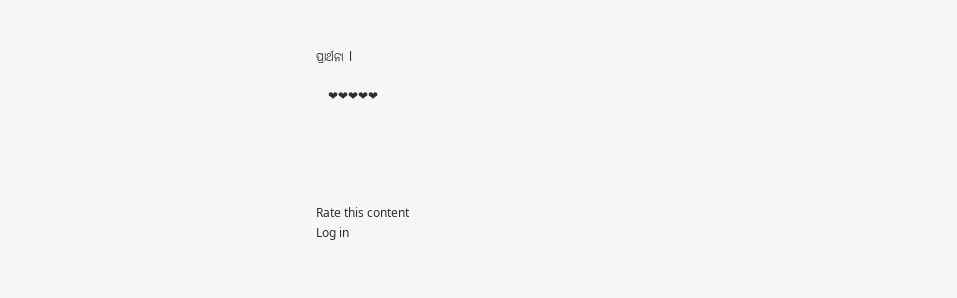ପ୍ରାର୍ଥନା l

    ❤❤❤❤❤





Rate this content
Log in